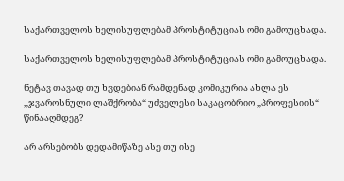საქართველოს ხელისუფლებამ პროსტიტუციას ომი გამოუცხადა.

საქართველოს ხელისუფლებამ პროსტიტუციას ომი გამოუცხადა.

ნეტავ თავად თუ ხვდებიან რამდენად კომიკურია ახლა ეს „ჯვაროსნული ლაშქრობა“ უძველესი საკაცობრიო „პროფესიის“ წინააღმდეგ?

არ არსებობს დედამიწაზე ასე თუ ისე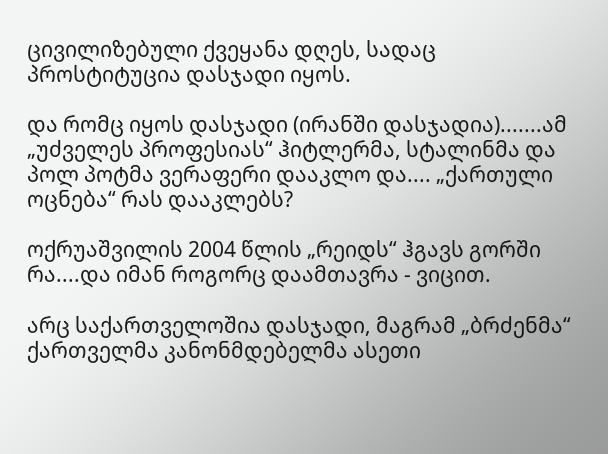ცივილიზებული ქვეყანა დღეს, სადაც პროსტიტუცია დასჯადი იყოს.

და რომც იყოს დასჯადი (ირანში დასჯადია).......ამ „უძველეს პროფესიას“ ჰიტლერმა, სტალინმა და პოლ პოტმა ვერაფერი დააკლო და.... „ქართული ოცნება“ რას დააკლებს?

ოქრუაშვილის 2004 წლის „რეიდს“ ჰგავს გორში რა....და იმან როგორც დაამთავრა - ვიცით.

არც საქართველოშია დასჯადი, მაგრამ „ბრძენმა“ ქართველმა კანონმდებელმა ასეთი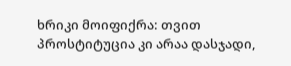ხრიკი მოიფიქრა: თვით პროსტიტუცია კი არაა დასჯადი,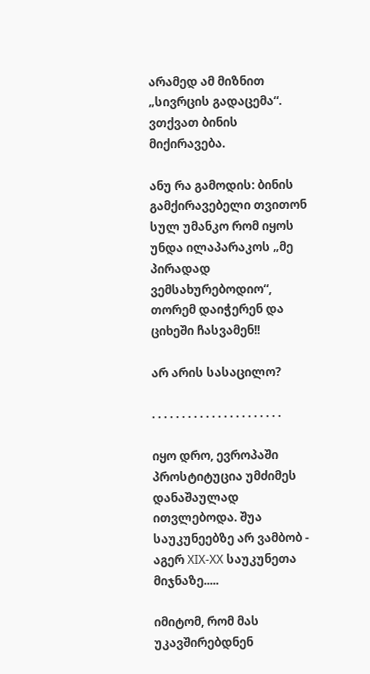არამედ ამ მიზნით „სივრცის გადაცემა“. ვთქვათ ბინის მიქირავება.

ანუ რა გამოდის: ბინის გამქირავებელი თვითონ სულ უმანკო რომ იყოს უნდა ილაპარაკოს „მე პირადად ვემსახურებოდიო“, თორემ დაიჭერენ და ციხეში ჩასვამენ!!

არ არის სასაცილო?

. . . . . . . . . . . . . . . . . . . . . .

იყო დრო, ევროპაში პროსტიტუცია უმძიმეს დანაშაულად ითვლებოდა. შუა საუკუნეებზე არ ვამბობ - აგერ XIX-XX საუკუნეთა მიჯნაზე.....

იმიტომ, რომ მას უკავშირებდნენ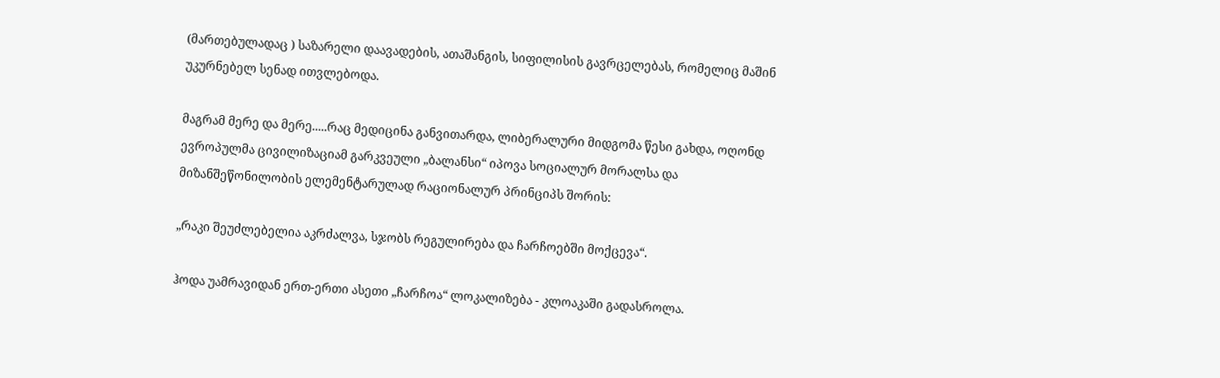(მართებულადაც ) საზარელი დაავადების, ათაშანგის, სიფილისის გავრცელებას, რომელიც მაშინ უკურნებელ სენად ითვლებოდა.

მაგრამ მერე და მერე.....რაც მედიცინა განვითარდა, ლიბერალური მიდგომა წესი გახდა, ოღონდ ევროპულმა ცივილიზაციამ გარკვეული „ბალანსი“ იპოვა სოციალურ მორალსა და მიზანშეწონილობის ელემენტარულად რაციონალურ პრინციპს შორის:

„რაკი შეუძლებელია აკრძალვა, სჯობს რეგულირება და ჩარჩოებში მოქცევა“.

ჰოდა უამრავიდან ერთ-ერთი ასეთი „ჩარჩოა“ ლოკალიზება - კლოაკაში გადასროლა.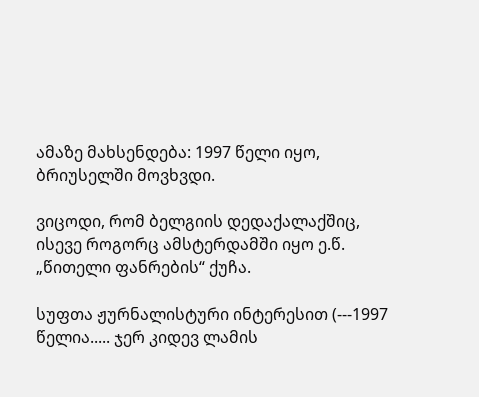ამაზე მახსენდება: 1997 წელი იყო, ბრიუსელში მოვხვდი.

ვიცოდი, რომ ბელგიის დედაქალაქშიც, ისევე როგორც ამსტერდამში იყო ე.წ. „წითელი ფანრების“ ქუჩა.

სუფთა ჟურნალისტური ინტერესით (---1997 წელია..... ჯერ კიდევ ლამის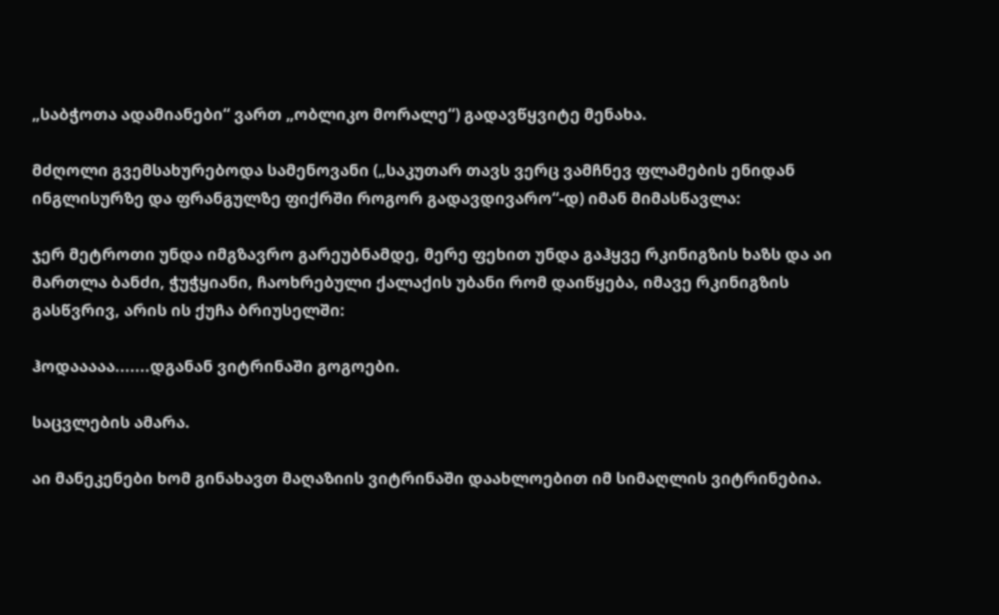„საბჭოთა ადამიანები“ ვართ „ობლიკო მორალე“) გადავწყვიტე მენახა.

მძღოლი გვემსახურებოდა სამენოვანი („საკუთარ თავს ვერც ვამჩნევ ფლამების ენიდან ინგლისურზე და ფრანგულზე ფიქრში როგორ გადავდივარო“-დ) იმან მიმასწავლა:

ჯერ მეტროთი უნდა იმგზავრო გარეუბნამდე, მერე ფეხით უნდა გაჰყვე რკინიგზის ხაზს და აი მართლა ბანძი, ჭუჭყიანი, ჩაოხრებული ქალაქის უბანი რომ დაიწყება, იმავე რკინიგზის გასწვრივ, არის ის ქუჩა ბრიუსელში:

ჰოდააააა.......დგანან ვიტრინაში გოგოები.

საცვლების ამარა.

აი მანეკენები ხომ გინახავთ მაღაზიის ვიტრინაში დაახლოებით იმ სიმაღლის ვიტრინებია.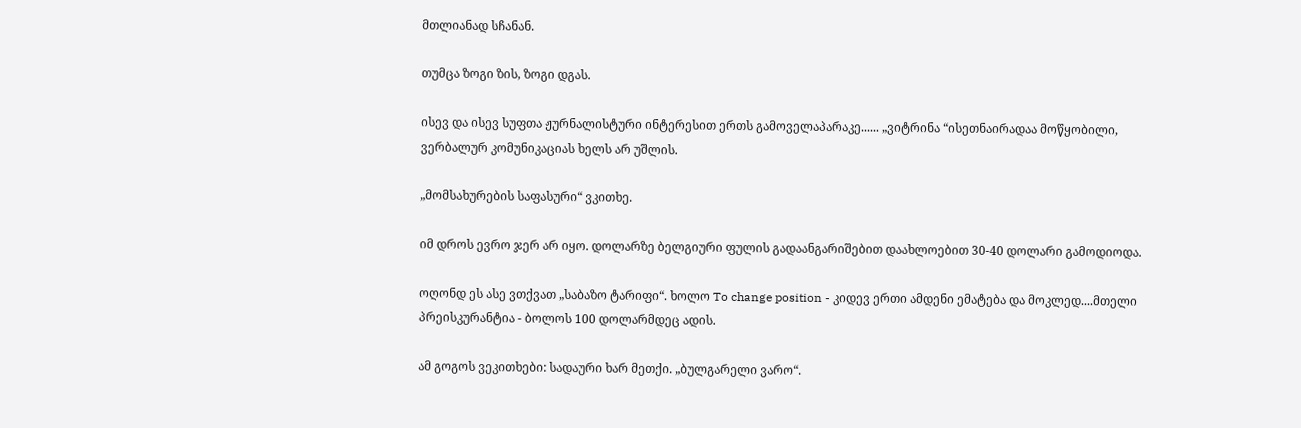მთლიანად სჩანან.

თუმცა ზოგი ზის, ზოგი დგას.

ისევ და ისევ სუფთა ჟურნალისტური ინტერესით ერთს გამოველაპარაკე...... „ვიტრინა “ისეთნაირადაა მოწყობილი, ვერბალურ კომუნიკაციას ხელს არ უშლის.

„მომსახურების საფასური“ ვკითხე.

იმ დროს ევრო ჯერ არ იყო. დოლარზე ბელგიური ფულის გადაანგარიშებით დაახლოებით 30-40 დოლარი გამოდიოდა.

ოღონდ ეს ასე ვთქვათ „საბაზო ტარიფი“. ხოლო To change position - კიდევ ერთი ამდენი ემატება და მოკლედ....მთელი პრეისკურანტია - ბოლოს 100 დოლარმდეც ადის.

ამ გოგოს ვეკითხები: სადაური ხარ მეთქი. „ბულგარელი ვარო“.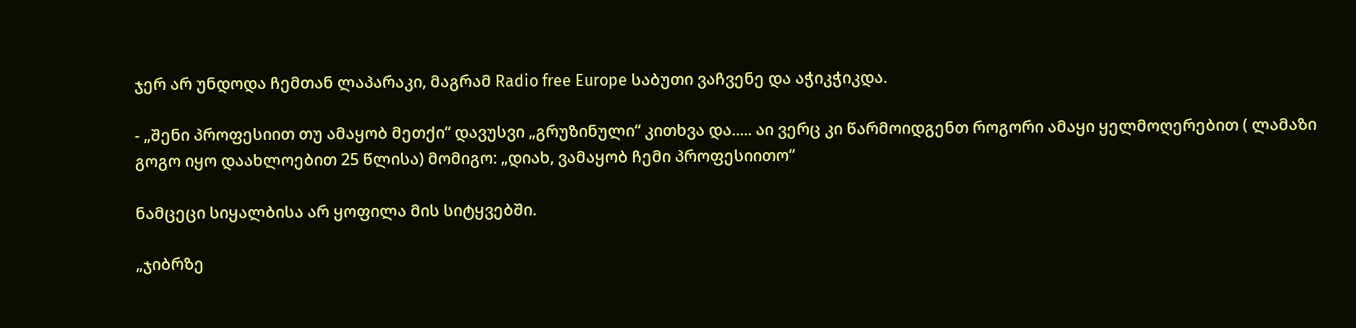ჯერ არ უნდოდა ჩემთან ლაპარაკი, მაგრამ Radio free Europe საბუთი ვაჩვენე და აჭიკჭიკდა.

- „შენი პროფესიით თუ ამაყობ მეთქი“ დავუსვი „გრუზინული“ კითხვა და..... აი ვერც კი წარმოიდგენთ როგორი ამაყი ყელმოღერებით ( ლამაზი გოგო იყო დაახლოებით 25 წლისა) მომიგო: „დიახ, ვამაყობ ჩემი პროფესიითო“

ნამცეცი სიყალბისა არ ყოფილა მის სიტყვებში.

„ჯიბრზე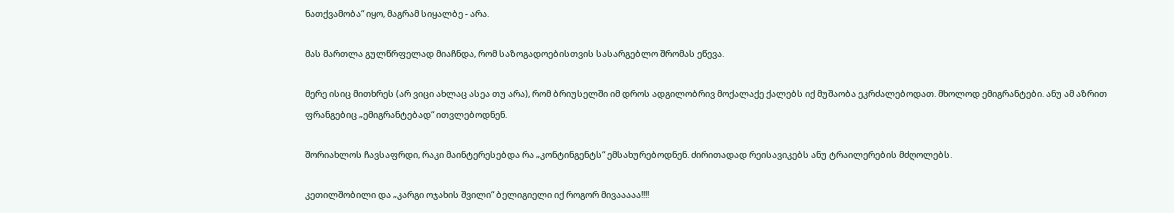ნათქვამობა“ იყო, მაგრამ სიყალბე - არა.

მას მართლა გულწრფელად მიაჩნდა, რომ საზოგადოებისთვის სასარგებლო შრომას ეწევა.

მერე ისიც მითხრეს (არ ვიცი ახლაც ასეა თუ არა), რომ ბრიუსელში იმ დროს ადგილობრივ მოქალაქე ქალებს იქ მუშაობა ეკრძალებოდათ. მხოლოდ ემიგრანტები. ანუ ამ აზრით ფრანგებიც „ემიგრანტებად“ ითვლებოდნენ.

შორიახლოს ჩავსაფრდი, რაკი მაინტერესებდა რა „კონტინგენტს“ ემსახურებოდნენ. ძირითადად რეისავიკებს ანუ ტრაილერების მძღოლებს.

კეთილშობილი და „კარგი ოჯახის შვილი“ ბელიგიელი იქ როგორ მივააააა!!!!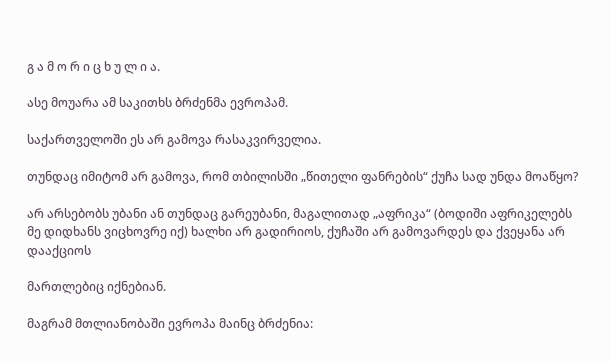გ ა მ ო რ ი ც ხ უ ლ ი ა.

ასე მოუარა ამ საკითხს ბრძენმა ევროპამ.

საქართველოში ეს არ გამოვა რასაკვირველია.

თუნდაც იმიტომ არ გამოვა, რომ თბილისში „წითელი ფანრების“ ქუჩა სად უნდა მოაწყო?

არ არსებობს უბანი ან თუნდაც გარეუბანი, მაგალითად „აფრიკა“ (ბოდიში აფრიკელებს მე დიდხანს ვიცხოვრე იქ) ხალხი არ გადირიოს, ქუჩაში არ გამოვარდეს და ქვეყანა არ დააქციოს

მართლებიც იქნებიან.

მაგრამ მთლიანობაში ევროპა მაინც ბრძენია: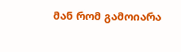მან რომ გამოიარა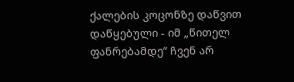ქალების კოცონზე დაწვით დაწყებული - იმ „წითელ ფანრებამდე“ ჩვენ არ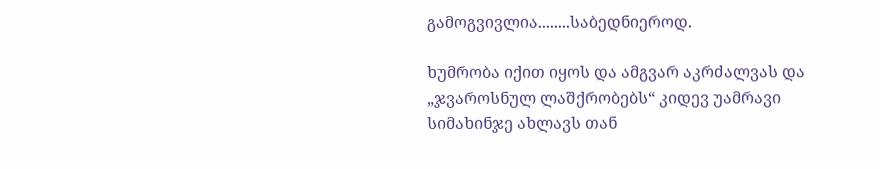გამოგვივლია........საბედნიეროდ.

ხუმრობა იქით იყოს და ამგვარ აკრძალვას და „ჯვაროსნულ ლაშქრობებს“ კიდევ უამრავი სიმახინჯე ახლავს თან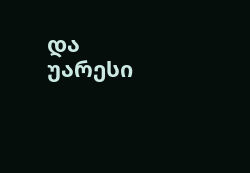და უარესი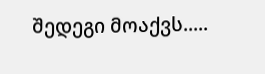შედეგი მოაქვს.....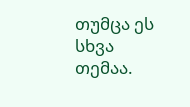თუმცა ეს სხვა თემაა.